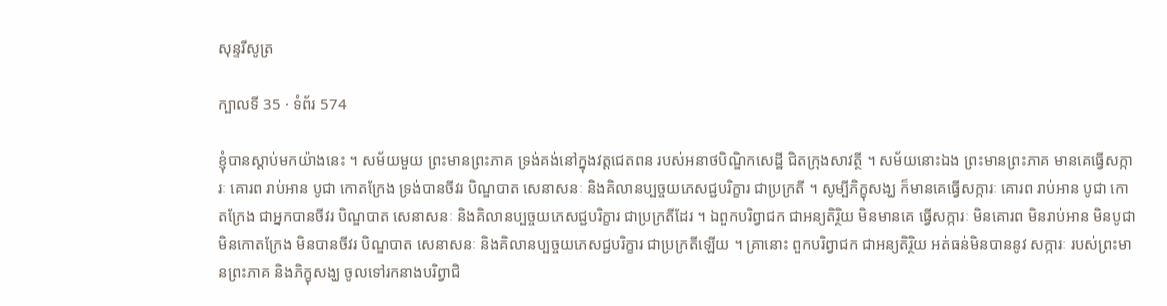សុន្ទរីសូត្រ

ក្បាលទី 35 · ទំព័រ 574

ខ្ញុំបានស្តាប់មកយ៉ាងនេះ ។ សម័យមួយ ព្រះមានព្រះភាគ ទ្រង់គង់នៅក្នុងវត្តជេតពន របស់អនាថបិណ្ឌិកសេដ្ឋី ជិតក្រុងសាវត្ថី ។ សម័យនោះឯង ព្រះមានព្រះភាគ មានគេធ្វើសក្ការៈ គោរព រាប់អាន បូជា កោតក្រែង ទ្រង់បានចីវរ បិណ្ឌបាត សេនាសនៈ និងគិលានប្បច្ចយភេសជ្ជបរិក្ខារ ជាប្រក្រតី ។ សូម្បីភិក្ខុសង្ឃ ក៏មានគេធ្វើសក្ការៈ គោរព រាប់អាន បូជា កោតក្រែង ជាអ្នកបានចីវរ បិណ្ឌបាត សេនាសនៈ និងគិលានប្បច្ចយភេសជ្ជបរិក្ខារ ជាប្រក្រតីដែរ ។ ឯពួកបរិព្វាជក ជាអន្យតិរ្ថិយ មិនមានគេ ធ្វើសក្ការៈ មិនគោរព មិនរាប់អាន មិនបូជា មិនកោតក្រែង មិនបានចីវរ បិណ្ឌបាត សេនាសនៈ និងគិលានប្បច្ចយភេសជ្ជបរិក្ខារ ជាប្រក្រតីឡើយ ។ គ្រានោះ ពួកបរិព្វាជក ជាអន្យតិរ្ថិយ អត់ធន់មិនបាននូវ សក្ការៈ របស់ព្រះមានព្រះភាគ និងភិក្ខុសង្ឃ ចូលទៅរកនាងបរិព្វាជិ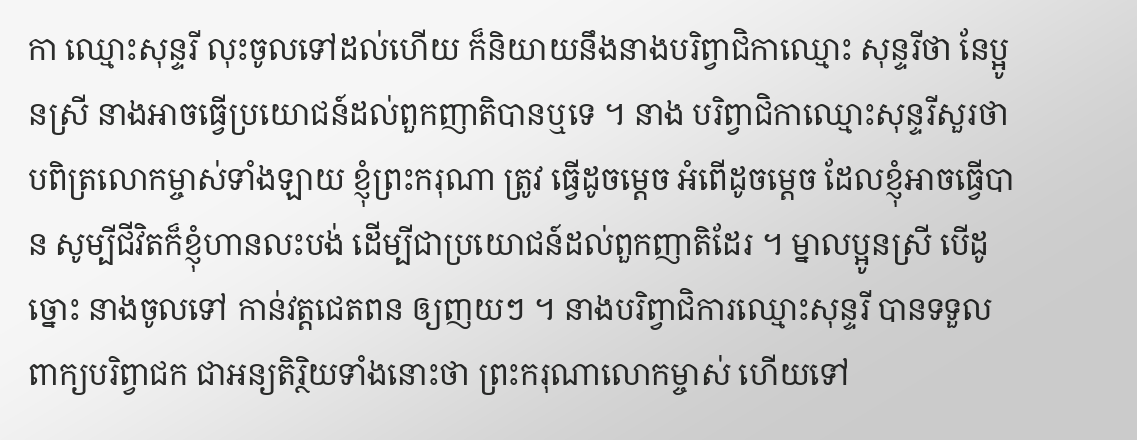កា ឈ្មោះសុន្ទរី លុះចូលទៅដល់ហើយ ក៏និយាយនឹងនាងបរិព្វាជិកាឈ្មោះ សុន្ទរីថា នែប្អូនស្រី នាងអាចធ្វើប្រយោជន៍ដល់ពួកញាតិបានឬទេ ។ នាង បរិព្វាជិកាឈ្មោះសុន្ទរីសួរថា បពិត្រលោកម្ចាស់ទាំងឡាយ ខ្ញុំព្រះករុណា ត្រូវ ធ្វើដូចម្តេច អំពើដូចម្តេច ដែលខ្ញុំអាចធ្វើបាន សូម្បីជីវិតក៏ខ្ញុំហានលះបង់ ដើម្បីជាប្រយោជន៍ដល់ពួកញាតិដែរ ។ ម្នាលប្អូនស្រី បើដូច្នោះ នាងចូលទៅ កាន់វត្តជេតពន ឲ្យញយៗ ។ នាងបរិព្វាជិការឈ្មោះសុន្ទរី បានទទួល ពាក្យបរិព្វាជក ជាអន្យតិរ្ថិយទាំងនោះថា ព្រះករុណាលោកម្ចាស់ ហើយទៅ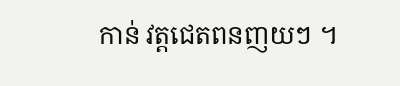កាន់ វត្តជេតពនញយៗ ។